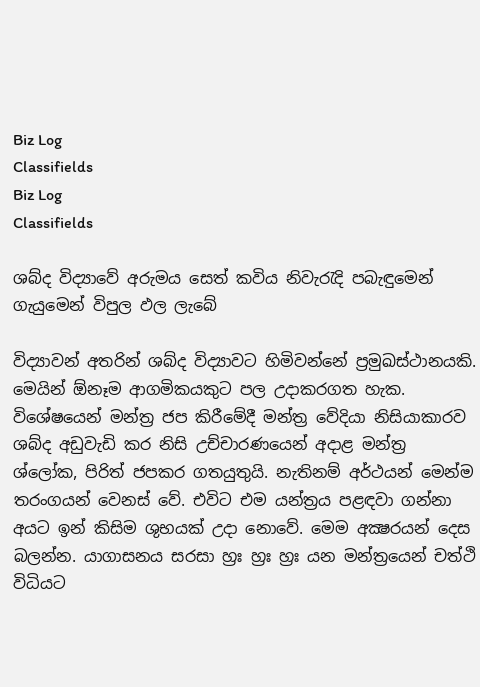Biz Log
Classifields
Biz Log
Classifields

ශබ්ද විද්‍යාවේ අරුමය සෙත් කවිය නිවැරැදි පබැඳුමෙන් ගැයුමෙන් විපුල ඵල ලැබේ

විද්‍යාවන් අතරින් ශබ්ද විද්‍යාවට හිමිවන්නේ ප්‍රමුඛස්‌ථානයකි. මෙයින් ඕනෑම ආගමිකයකුට පල උදාකරගත හැක. විශේෂයෙන් මන්ත්‍ර ජප කිරීමේදී මන්ත්‍ර වේදියා නිසියාකාරව ශබ්ද අඩුවැඩි කර නිසි උච්චාරණයෙන් අදාළ මන්ත්‍ර ශ්ලෝක, පිරිත් ජපකර ගතයුතුයි. නැතිනම් අර්ථයන් මෙන්ම තරංගයන් වෙනස්‌ වේ. එවිට එම යන්ත්‍රය පළඳවා ගන්නා අයට ඉන් කිසිම ශුභයක්‌ උදා නොවේ. මෙම අක්‍ෂරයන් දෙස බලන්න. යාගාසනය සරසා හ්‍රඃ හ්‍රඃ හ්‍රඃ යන මන්ත්‍රයෙන් චත්ථි විධියට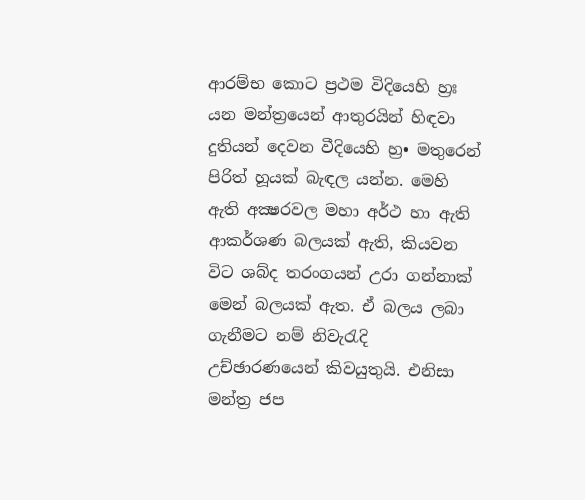ආරම්භ කොට ප්‍රථම විදියෙහි හ්‍රඃ යන මන්ත්‍රයෙන් ආතුරයින් හිඳවා දුතියන් දෙවන වීදියෙහි හ්‍ර• මතුරෙන් පිරිත් හූයක්‌ බැඳල යන්න. මෙහි ඇති අක්‍ෂරවල මහා අර්ථ හා ඇති ආකර්ශණ බලයක්‌ ඇති, කියවන විට ශබ්ද තරංගයන් උරා ගන්නාක්‌ මෙන් බලයක්‌ ඇත. ඒ බලය ලබා ගැනීමට නම් නිවැරැදි උච්ඡාරණයෙන් කිවයුතුයි. එනිසා මන්ත්‍ර ජප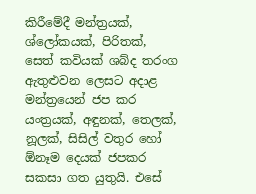කිරීමේදී මන්ත්‍රයක්‌, ශ්ලෝකයක්‌, පිරිතක්‌, සෙත් කවියක්‌ ශබ්ද තරංග ඇතුළුවන ලෙසට අදාළ මන්ත්‍රයෙන් ජප කර යංත්‍රයක්‌, අඳුනක්‌, තෙලක්‌, නූලක්‌, සිසිල් වතුර හෝ ඕනෑම දෙයක්‌ ජපකර සකසා ගත යුතුයි. එසේ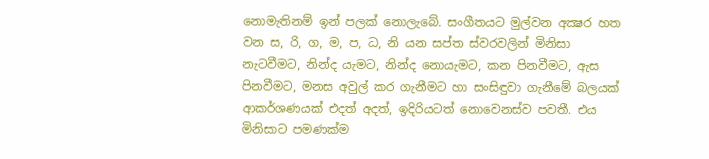නොමැතිනම් ඉන් පලක්‌ නොලැබේ. සංගීතයට මුල්වන අක්‍ෂර හත වන ස, රි, ග, ම, ප, ධ, නි යන සප්ත ස්‌වරවලින් මිනිසා නැටවීමට, නින්ද යැමට, නින්ද නොයැමට, කන පිනවීමට, ඇස පිනවීමට, මනස අවුල් කර ගැනීමට හා සංසිඳුවා ගැනීමේ බලයක්‌ ආකර්ශණයක්‌ එදත් අදත්, ඉදිරියටත් නොවෙනස්‌ව පවතී. එය මිනිසාට පමණක්‌ම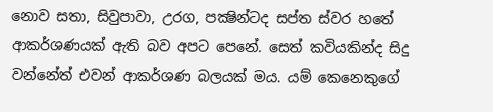නොව සතා, සිවුපාවා, උරග, පක්‍ෂින්ටද සප්ත ස්‌වර හතේ ආකර්ශණයක්‌ ඇති බව අපට පෙනේ. සෙත් කවියකින්ද සිදු වන්නේත් එවන් ආකර්ශණ බලයක්‌ මය. යම් කෙනෙකුගේ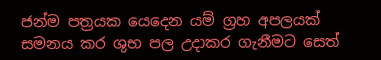ජන්ම පත්‍රයක යෙදෙන යම් ග්‍රහ අපලයක්‌ සමනය කර ශුභ පල උදාකර ගැනීමට සෙත්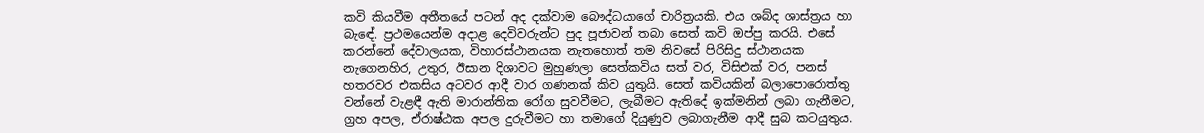කවි කියවීම අතීතයේ පටන් අද දක්‌වාම බෞද්ධයාගේ චාරිත්‍රයකි. එය ශබ්ද ශාස්‌ත්‍රය හා බැඳේ. ප්‍රථමයෙන්ම අදාළ දෙවිවරුන්ට පුද පූජාවන් තබා සෙත් කවි ඔප්පු කරයි. එසේ කරන්නේ දේවාලයක, විහාරස්‌ථානයක නැතහොත් තම නිවසේ පිරිසිදු ස්‌ථානයක නැගෙනහිර, උතුර, ඊසාන දිශාවට මුහුණලා සෙත්කවිය සත් වර, විසිඑක්‌ වර, පනස්‌ හතරවර එකසිය අටවර ආදී වාර ගණනක්‌ කිව යුතුයි. සෙත් කවියකින් බලාපොරොත්තු වන්නේ වැළඳී ඇති මාරාන්තික රෝග සුවවීමට, ලැබීමට ඇතිදේ ඉක්‌මනින් ලබා ගැනීමට, ග්‍රහ අපල, ඒරාෂ්ඨක අපල දුරුවීමට හා තමාගේ දියුණුව ලබාගැනීම ආදී සුබ කටයුතුය.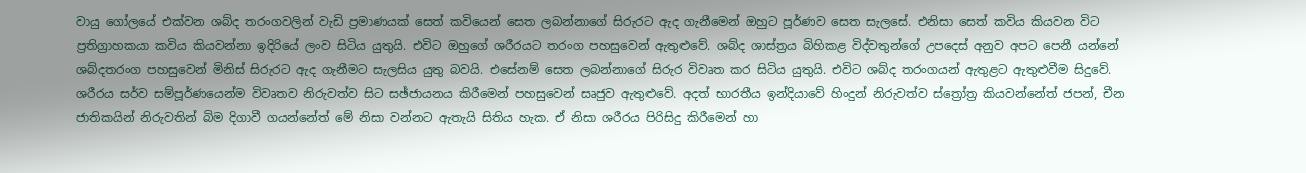වායු ගෝලයේ එක්‌වන ශබ්ද තරංගවලින් වැඩි ප්‍රමාණයක්‌ සෙත් කවියෙන් සෙත ලබන්නාගේ සිරුරට ඇද ගැනීමෙන් ඔහුට පූර්ණව සෙත සැලසේ. එනිසා සෙත් කවිය කියවන විට ප්‍රතිග්‍රාහකයා කවිය කියවන්නා ඉදිරියේ ලංව සිටිය යුතුයි. එවිට ඔහුගේ ශරීරයට තරංග පහසුවෙන් ඇතුළුවේ. ශබ්ද ශාස්‌ත්‍රය බිහිකළ විද්වතුන්ගේ උපදෙස්‌ අනුව අපට පෙනී යන්නේ ශබ්දතරංග පහසුවෙන් මිනිස්‌ සිරුරට ඇද ගැනීමට සැලසිය යුතු බවයි. එසේනම් සෙත ලබන්නාගේ සිරුර විවෘත කර සිටිය යුතුයි. එවිට ශබ්ද තරංගයන් ඇතුළට ඇතුළුවීම සිදුවේ. ශරීරය සර්ව සම්පූර්ණයෙන්ම විවෘතව නිරුවත්ව සිට සඡ්ජායනය කිරීමෙන් පහසුවෙන් සෘජුව ඇතුළුවේ. අදත් භාරතීය ඉන්දියාවේ හිංදුන් නිරුවත්ව ස්‌ත්‍රෝත්‍ර කියවන්නේත් ජපන්, චීන ජාතිකයින් නිරුවතින් බිම දිගාවී ගයන්නේත් මේ නිසා වන්නට ඇතැයි සිතිය හැක. ඒ නිසා ශරීරය පිරිසිදු කිරීමෙන් හා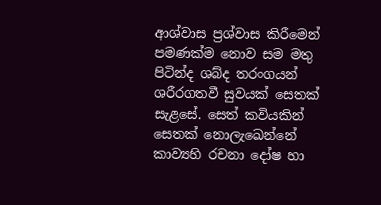ආශ්වාස ප්‍රශ්වාස කිරීමෙන් පමණක්‌ම නොව සම මතු පිටින්ද ශබ්ද තරංගයන් ශරීරගතවී සුවයක්‌ සෙතක්‌ සැළසේ. සෙත් කවියකින් සෙතක්‌ නොලැඛෙන්නේ කාව්‍යහි රචනා දෝෂ හා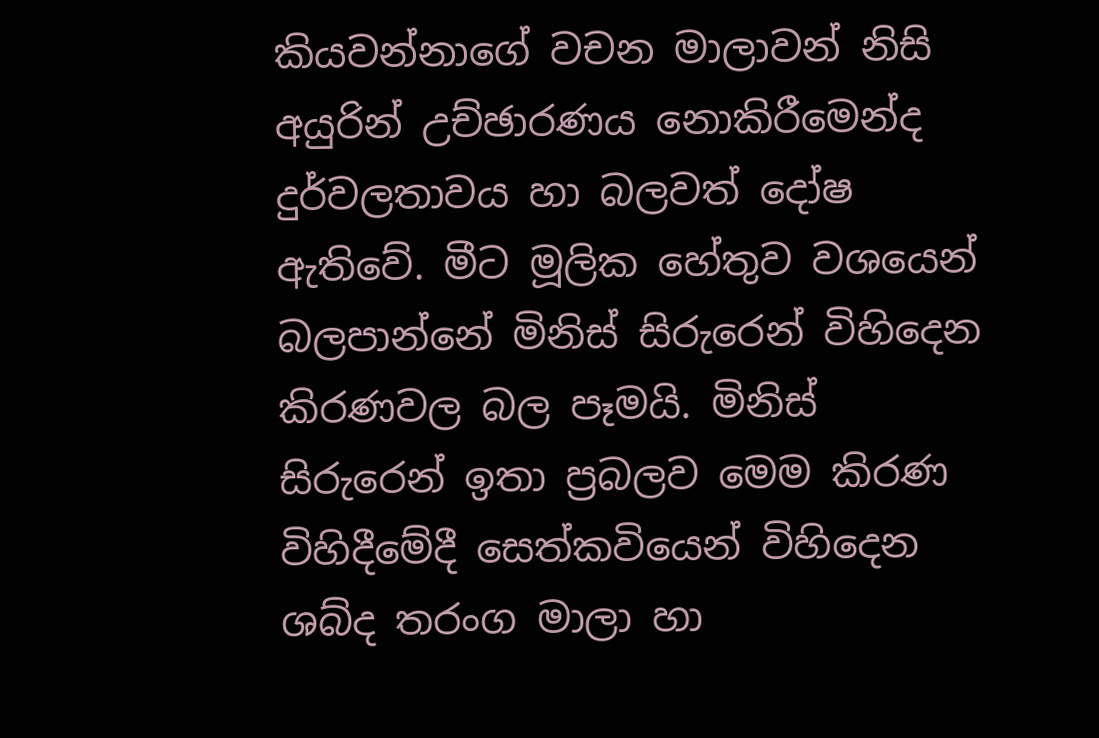කියවන්නාගේ වචන මාලාවන් නිසි අයුරින් උච්ඡාරණය නොකිරීමෙන්ද දුර්වලතාවය හා බලවත් දෝෂ ඇතිවේ. මීට මූලික හේතුව වශයෙන් බලපාන්නේ මිනිස්‌ සිරුරෙන් විහිදෙන කිරණවල බල පෑමයි. මිනිස්‌ සිරුරෙන් ඉතා ප්‍රබලව මෙම කිරණ විහිදීමේදී සෙත්කවියෙන් විහිදෙන ශබ්ද තරංග මාලා හා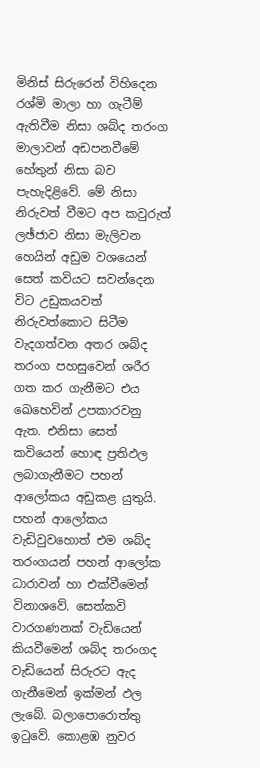මිනිස්‌ සිරුරෙන් විහිදෙන රශ්මි මාලා හා ගැටීම් ඇතිවීම නිසා ශබ්ද තරංග මාලාවන් අඩපනවීමේ හේතුන් නිසා බව පැහැදිළිවේ. මේ නිසා නිරුවත් වීමට අප කවුරුත් ලඡ්ජාව නිසා මැලිවන හෙයින් අඩුම වශයෙන් සෙත් කවියට සවන්දෙන විට උඩුකයවත් නිරුවත්කොට සිටීම වැදගත්වන අතර ශබ්ද තරංග පහසුවෙන් ශරීර ගත කර ගැනීමට එය ඛෙහෙවින් උපකාරවනු ඇත. එනිසා සෙත් කවියෙන් හොඳ ප්‍රතිඵල ලබාගැනීමට පහන් ආලෝකය අඩුකළ යුතුයි. පහන් ආලෝකය වැඩිවුවහොත් එම ශබ්ද තරංගයන් පහන් ආලෝක ධාරාවන් හා එක්‌වීමෙන් විනාශවේ. සෙත්කවි වාරගණනක්‌ වැඩියෙන් කියවීමෙන් ශබ්ද තරංගද වැඩියෙන් සිරුරට ඇද ගැනීමෙන් ඉක්‌මන් ඵල ලැබේ. බලාපොරොත්තු ඉටුවේ. කොළඹ නුවර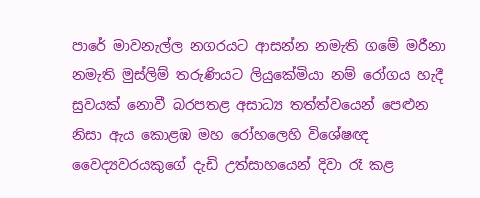පාරේ මාවනැල්ල නගරයට ආසන්න නමැති ගමේ මරීනා නමැති මුස්‌ලිම් තරුණියට ලියුකේමියා නම් රෝගය හැදී සුවයක්‌ නොවී බරපතළ අසාධ්‍ය තත්ත්වයෙන් පෙළුන නිසා ඇය කොළඹ මහ රෝහලෙහි විශේෂඥ වෛද්‍යවරයකුගේ දැඩි උත්සාහයෙන් දිවා රෑ කළ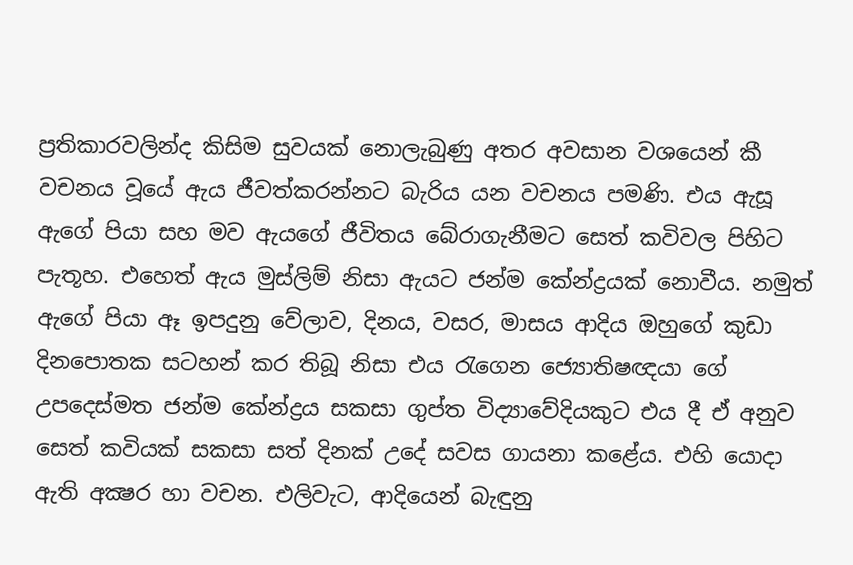ප්‍රතිකාරවලින්ද කිසිම සුවයක්‌ නොලැබුණු අතර අවසාන වශයෙන් කී වචනය වූයේ ඇය ජීවත්කරන්නට බැරිය යන වචනය පමණි. එය ඇසූ ඇගේ පියා සහ මව ඇයගේ ජීවිතය බේරාගැනීමට සෙත් කවිවල පිහිට පැතූහ. එහෙත් ඇය මුස්‌ලිම් නිසා ඇයට ජන්ම කේන්ද්‍රයක්‌ නොවීය. නමුත් ඇගේ පියා ඈ ඉපදුනු වේලාව, දිනය, වසර, මාසය ආදිය ඔහුගේ කුඩා දිනපොතක සටහන් කර තිබූ නිසා එය රැගෙන ජ්‍යොතිෂඥයා ගේ උපදෙස්‌මත ජන්ම කේන්ද්‍රය සකසා ගුප්ත විද්‍යාවේදියකුට එය දී ඒ අනුව සෙත් කවියක්‌ සකසා සත් දිනක්‌ උදේ සවස ගායනා කළේය. එහි යොදා ඇති අක්‍ෂර හා වචන. එලිවැට, ආදියෙන් බැඳුනු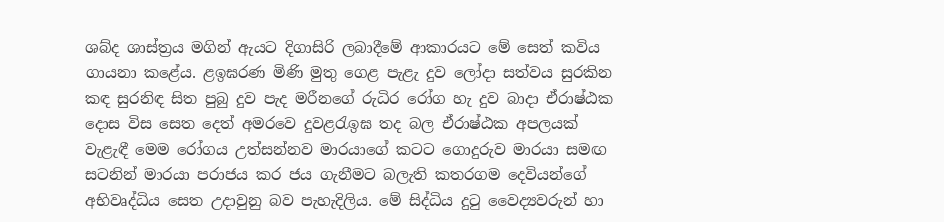ශබ්ද ශාස්‌ත්‍රය මගින් ඇයට දිගාසිරි ලබාදීමේ ආකාරයට මේ සෙත් කවිය ගායනා කළේය. ළඉඝරණ මිණි මුතු ගෙළ පැළැ දුව ලෝදා සත්වය සුරකින කඳ සුරනිඳ සිත පුබු දුව පැද මරීනගේ රුධිර රෝග හැ දුව බාදා ඒරාෂ්ඨක දොස විස සෙත දෙත් අමරවෙ දුවළරැඉඝ තද බල ඒරාෂ්ඨක අපලයක්‌ වැළැඳී මෙම රෝගය උත්සන්නව මාරයාගේ කටට ගොදුරුව මාරයා සමඟ සටනින් මාරයා පරාජය කර ජය ගැනීමට බලැති කතරගම දෙවියන්ගේ අභිවෘද්ධිය සෙත උදාවුනු බව පැහැදිලිය. මේ සිද්ධිය දුටු වෛද්‍යවරුන් හා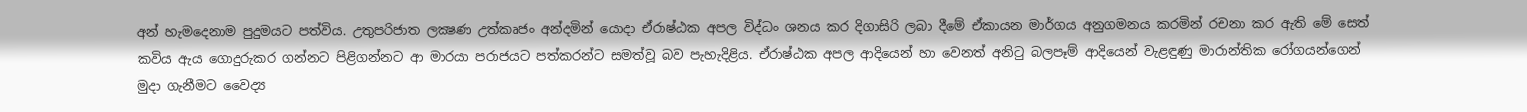අන් හැමදෙනාම පුදුමයට පත්විය. උතුපරිජාත ලක්‍ෂණ උත්කෘජං අන්දමින් යොදා ඒරාෂ්ඨක අපල විද්ධං ශනය කර දිගාසිරි ලබා දීමේ ඒකායන මාර්ගය අනුගමනය කරමින් රචනා කර ඇති මේ සෙත් කවිය ඇය ගොදුරුකර ගන්නට පිළිගන්නට ආ මාරයා පරාජයට පත්කරන්ට සමත්වූ බව පැහැදිළිය. ඒරාෂ්ඨක අපල ආදියෙන් හා වෙනත් අනිටු බලපෑම් ආදියෙන් වැළඳුණු මාරාන්තික රෝගයන්ගෙන් මුදා ගැනීමට වෛද්‍ය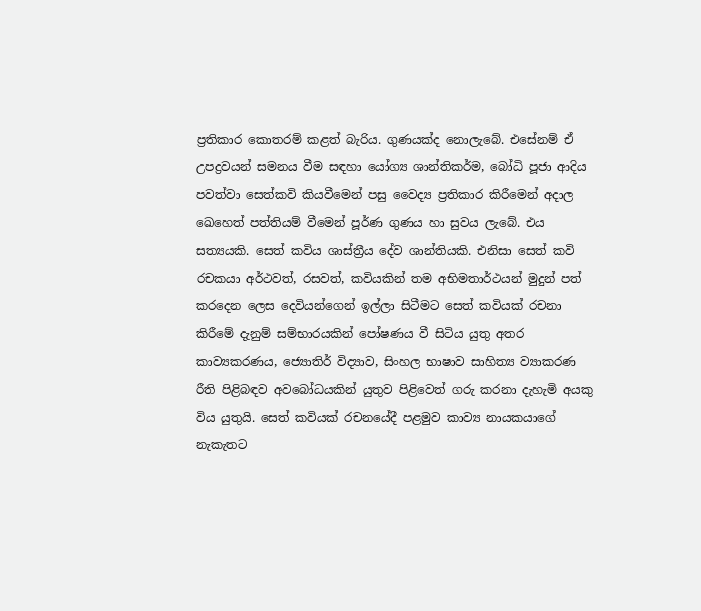ප්‍රතිකාර කොතරම් කළත් බැරිය. ගුණයක්‌ද නොලැබේ. එසේනම් ඒ උපද්‍රවයන් සමනය වීම සඳහා යෝග්‍ය ශාන්තිකර්ම, බෝධි පූජා ආදිය පවත්වා සෙත්කවි කියවීමෙන් පසු වෛද්‍ය ප්‍රතිකාර කිරීමෙන් අදාල ඛෙහෙත් පත්තියම් වීමෙන් පූර්ණ ගුණය හා සුවය ලැබේ. එය සත්‍යයකි. සෙත් කවිය ශාස්‌ත්‍රීය දේව ශාන්තියකි. එනිසා සෙත් කවි රචකයා අර්ථවත්, රසවත්, කවියකින් තම අභිමතාර්ථයන් මුදුන් පත් කරදෙන ලෙස දෙවියන්ගෙන් ඉල්ලා සිටීමට සෙත් කවියක්‌ රචනා කිරීමේ දැනුම් සම්භාරයකින් පෝෂණය වී සිටිය යුතු අතර කාව්‍යකරණය, ජ්‍යොතිර් විද්‍යාව, සිංහල භාෂාව සාහිත්‍ය ව්‍යාකරණ රීති පිළිබඳව අවබෝධයකින් යුතුව පිළිවෙත් ගරු කරනා දැහැමි අයකු විය යුතුයි. සෙත් කවියක්‌ රචනයේදී පළමුව කාව්‍ය නායකයාගේ නැකැතට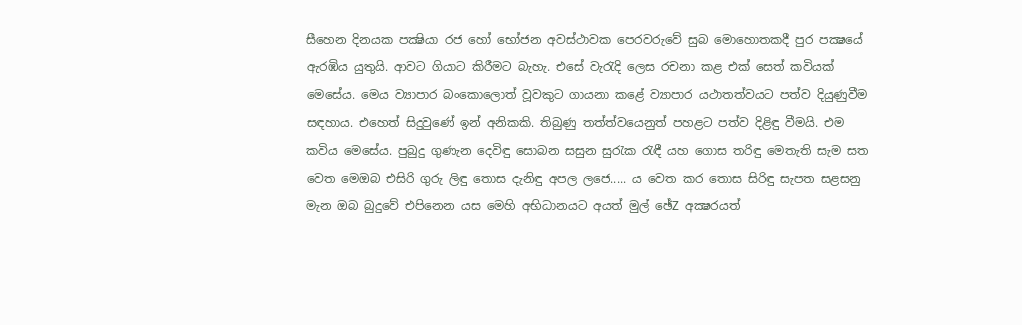සීහෙන දිනයක පක්‍ෂියා රජ හෝ භෝජන අවස්‌ථාවක පෙරවරුවේ සුබ මොහොතකදී පුර පක්‍ෂයේ ඇරඹිය යුතුයි. ආවට ගියාට කිරීමට බැහැ. එසේ වැරැදි ලෙස රචනා කළ එක්‌ සෙත් කවියක්‌ මෙසේය. මෙය ව්‍යාපාර බංකොලොත් වූවකුට ගායනා කළේ ව්‍යාපාර යථාතත්වයට පත්ව දියුණුවීම සඳහාය. එහෙත් සිදුවුණේ ඉන් අනිකකි. තිබුණු තත්ත්වයෙනුත් පහළට පත්ව දිළිඳු වීමයි. එම කවිය මෙසේය. පුබුදු ගුණැන දෙවිඳු සොබන සසුන සුරැක රැඳී යහ ගොස තරිඳු මෙතැති සැම සත වෙත මෙඔබ එසිරි ගුරු ලිඳු තොස දැනිඳු අපල ලජෙ..... ය වෙත කර තොස සිරිඳු සැපත සළසනු මැන ඔබ බුදුවේ එපිනෙන යස මෙහි අභිධානයට අයත් මුල් ඡේZ අක්‍ෂරයත්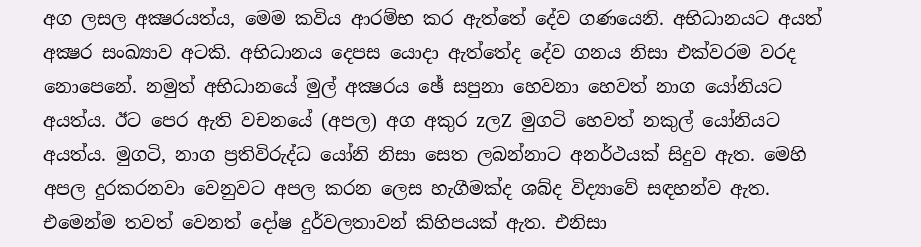අග ලසල අක්‍ෂරයත්ය, මෙම කවිය ආරම්භ කර ඇත්තේ දේව ගණයෙනි. අභිධානයට අයත් අක්‍ෂර සංඛ්‍යාව අටකි. අභිධානය දෙපස යොදා ඇත්තේද දේව ගනය නිසා එක්‌වරම වරද නොපෙනේ. නමුත් අභිධානයේ මුල් අක්‍ෂරය ඡේ සපුනා හෙවනා හෙවත් නාග යෝනියට අයත්ය. ඊට පෙර ඇති වචනයේ (අපල) අග අකුර zලZ මුගටි හෙවත් නකුල් යෝනියට අයත්ය. මුගටි, නාග ප්‍රතිවිරුද්ධ යෝනි නිසා සෙත ලබන්නාට අනර්ථයක්‌ සිදුව ඇත. මෙහි අපල දුරකරනවා වෙනුවට අපල කරන ලෙස හැගීමක්‌ද ශබ්ද විද්‍යාවේ සඳහන්ව ඇත. එමෙන්ම තවත් වෙනත් දෝෂ දුර්වලතාවන් කිහිපයක්‌ ඇත. එනිසා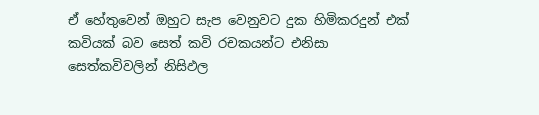ඒ හේතුවෙන් ඔහුට සැප වෙනුවට දුක හිමිකරදුන් එක්‌ කවියක්‌ බව සෙත් කවි රචකයන්ට එනිසා සෙත්කවිවලින් නිසිඵල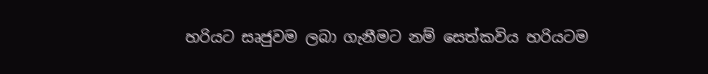හරියට සෘජුවම ලබා ගැනීමට නම් සෙත්කවිය හරියටම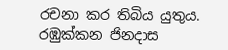රචනා කර තිබිය යුතුය. රඹුක්‌කන ජිනදාස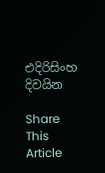එදිරිසිංහ දිවයින

Share This Article